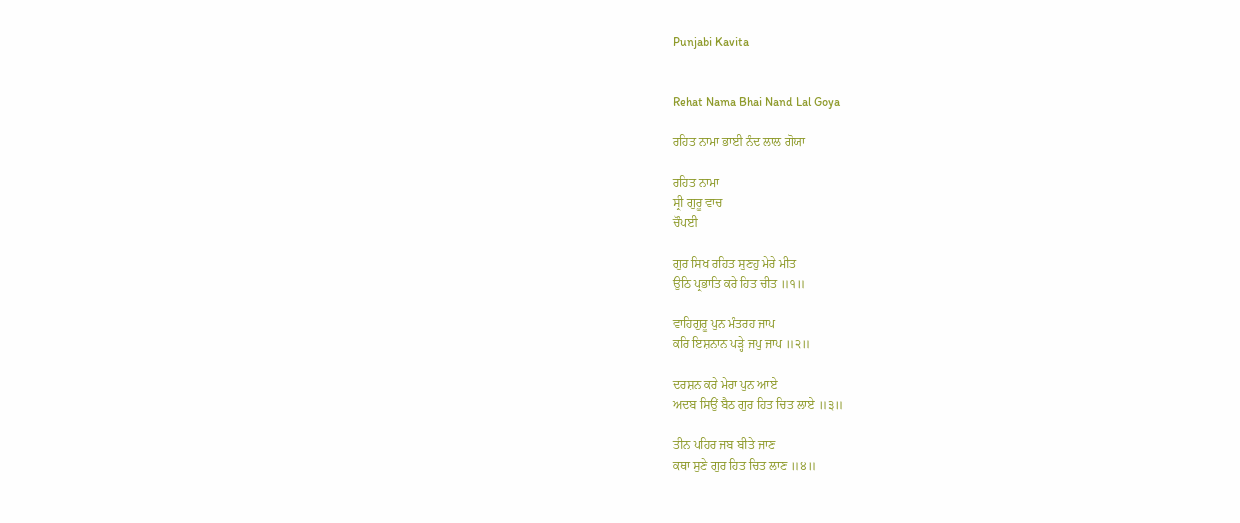Punjabi Kavita


Rehat Nama Bhai Nand Lal Goya

ਰਹਿਤ ਨਾਮਾ ਭਾਈ ਨੰਦ ਲਾਲ ਗੋਯਾ

ਰਹਿਤ ਨਾਮਾ
ਸ੍ਰੀ ਗੁਰੂ ਵਾਚ
ਚੌਪਈ

ਗੁਰ ਸਿਖ ਰਹਿਤ ਸੁਣਹੁ ਮੇਰੇ ਮੀਤ
ਉਠਿ ਪ੍ਰਭਾਤਿ ਕਰੇ ਹਿਤ ਚੀਤ ॥੧॥

ਵਾਹਿਗੁਰੂ ਪੁਨ ਮੰਤਰਹ ਜਾਪ
ਕਰਿ ਇਸ਼ਨਾਨ ਪੜ੍ਹੇ ਜਪੁ ਜਾਪ ॥੨॥

ਦਰਸ਼ਨ ਕਰੇ ਮੇਰਾ ਪੁਨ ਆਏ
ਅਦਬ ਸਿਉਂ ਬੈਠ ਗੁਰ ਹਿਤ ਚਿਤ ਲਾਏ ॥੩॥

ਤੀਨ ਪਹਿਰ ਜਬ ਬੀਤੇ ਜਾਣ
ਕਥਾ ਸੁਣੇ ਗੁਰ ਹਿਤ ਚਿਤ ਲਾਣ ॥੪॥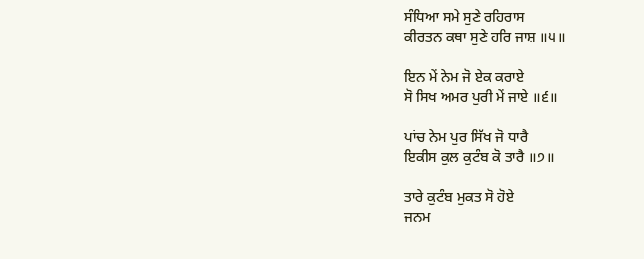ਸੰਧਿਆ ਸਮੇ ਸੁਣੇ ਰਹਿਰਾਸ
ਕੀਰਤਨ ਕਥਾ ਸੁਣੇ ਹਰਿ ਜਾਸ਼ ॥੫॥

ਇਨ ਮੇਂ ਨੇਮ ਜੋ ਏਕ ਕਰਾਏ
ਸੋ ਸਿਖ ਅਮਰ ਪੁਰੀ ਮੇਂ ਜਾਏ ॥੬॥

ਪਾਂਚ ਨੇਮ ਪੁਰ ਸਿੱਖ ਜੋ ਧਾਰੈ
ਇਕੀਸ ਕੁਲ ਕੁਟੰਬ ਕੋ ਤਾਰੈ ॥੭॥

ਤਾਰੇ ਕੁਟੰਬ ਮੁਕਤ ਸੋ ਹੋਏ
ਜਨਮ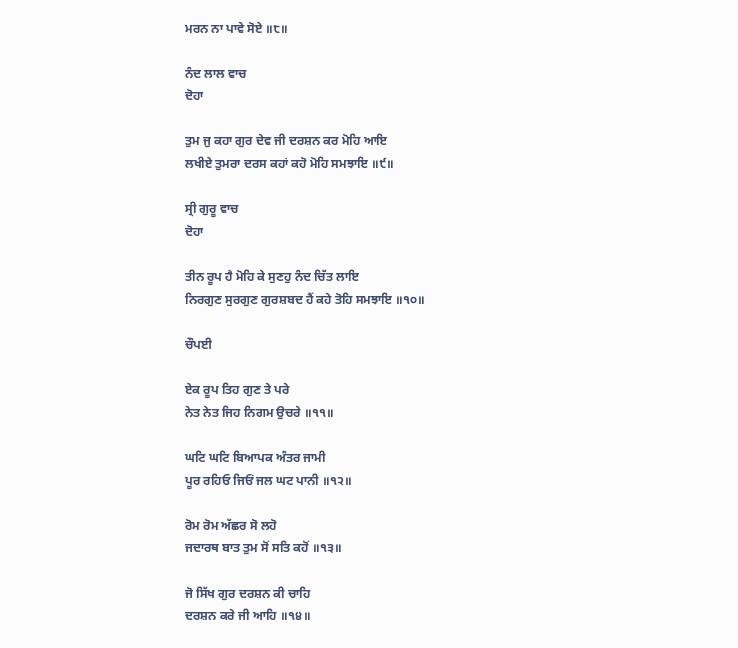ਮਰਨ ਨਾ ਪਾਵੇ ਸੋਏ ॥੮॥

ਨੰਦ ਲਾਲ ਵਾਚ
ਦੋਹਾ

ਤੁਮ ਜੁ ਕਹਾ ਗੁਰ ਦੇਵ ਜੀ ਦਰਸ਼ਨ ਕਰ ਮੋਹਿ ਆਇ
ਲਖੀਏ ਤੁਮਰਾ ਦਰਸ ਕਹਾਂ ਕਹੋ ਮੋਹਿ ਸਮਝਾਇ ॥੯॥

ਸ੍ਰੀ ਗੁਰੂ ਵਾਚ
ਦੋਹਾ

ਤੀਨ ਰੂਪ ਹੈ ਮੋਹਿ ਕੇ ਸੁਣਹੁ ਨੰਦ ਚਿੱਤ ਲਾਇ
ਨਿਰਗੁਣ ਸੁਰਗੁਣ ਗੁਰਸ਼ਬਦ ਹੈਂ ਕਹੇ ਤੋਹਿ ਸਮਝਾਇ ॥੧੦॥

ਚੌਪਈ

ਏਕ ਰੂਪ ਤਿਹ ਗੁਣ ਤੇ ਪਰੇ
ਨੇਤ ਨੇਤ ਜਿਹ ਨਿਗਮ ਉਚਰੇ ॥੧੧॥

ਘਟਿ ਘਟਿ ਬਿਆਪਕ ਅੰਤਰ ਜਾਮੀ
ਪੂਰ ਰਹਿਓ ਜਿਓਂ ਜਲ ਘਟ ਪਾਨੀ ॥੧੨॥

ਰੋਮ ਰੋਮ ਅੱਛਰ ਸੋ ਲਹੋ
ਜਦਾਰਥ ਬਾਤ ਤੁਮ ਸੋਂ ਸਤਿ ਕਹੋਂ ॥੧੩॥

ਜੋ ਸਿੱਖ ਗੁਰ ਦਰਸ਼ਨ ਕੀ ਚਾਹਿ
ਦਰਸ਼ਨ ਕਰੇ ਜੀ ਆਹਿ ॥੧੪॥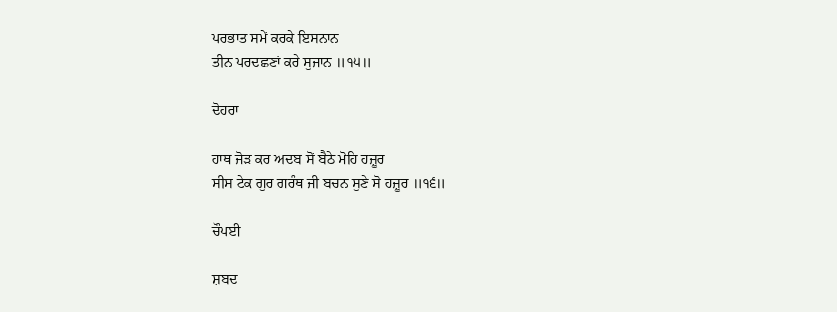ਪਰਭਾਤ ਸਮੇਂ ਕਰਕੇ ਇਸਨਾਨ
ਤੀਨ ਪਰਦਛਣਾਂ ਕਰੇ ਸੁਜਾਨ ॥੧੫॥

ਦੋਹਰਾ

ਹਾਥ ਜੋੜ ਕਰ ਅਦਬ ਸੋਂ ਬੈਠੇ ਮੋਹਿ ਹਜ਼ੂਰ
ਸੀਸ ਟੇਕ ਗੁਰ ਗਰੰਥ ਜੀ ਬਚਨ ਸੁਣੇ ਸੋ ਹਜ਼ੂਰ ॥੧੬॥

ਚੌਪਈ

ਸ਼ਬਦ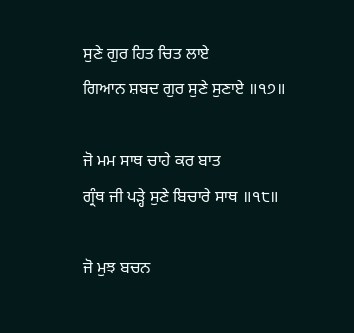ਸੁਣੇ ਗੁਰ ਹਿਤ ਚਿਤ ਲਾਏ
ਗਿਆਨ ਸ਼ਬਦ ਗੁਰ ਸੁਣੇ ਸੁਣਾਏ ॥੧੭॥

ਜੋ ਮਮ ਸਾਥ ਚਾਹੇ ਕਰ ਬਾਤ
ਗ੍ਰੰਥ ਜੀ ਪੜ੍ਹੇ ਸੁਣੇ ਬਿਚਾਰੇ ਸਾਥ ॥੧੮॥

ਜੋ ਮੁਝ ਬਚਨ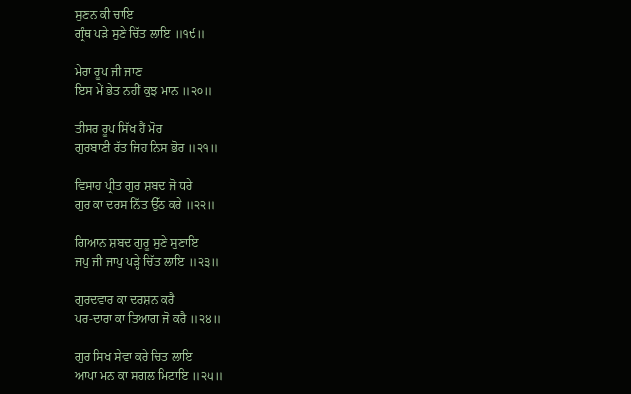ਸੁਣਨ ਕੀ ਚਾਇ
ਗ੍ਰੰਥ ਪੜੇ ਸੁਣੇ ਚਿੱਤ ਲਾਇ ॥੧੯॥

ਮੇਰਾ ਰੂਪ ਜੀ ਜਾਣ
ਇਸ ਮੇਂ ਭੇਤ ਨਹੀਂ ਕੁਝ ਮਾਨ ॥੨੦॥

ਤੀਸਰ ਰੂਪ ਸਿੱਖ ਹੈਂ ਮੋਰ
ਗੁਰਬਾਣੀ ਰੱਤ ਜਿਹ ਨਿਸ ਭੋਰ ॥੨੧॥

ਵਿਸਾਹ ਪ੍ਰੀਤ ਗੁਰ ਸ਼ਬਦ ਜੋ ਧਰੇ
ਗੁਰ ਕਾ ਦਰਸ ਨਿੱਤ ਉੱਠ ਕਰੇ ॥੨੨॥

ਗਿਆਨ ਸ਼ਬਦ ਗੁਰੂ ਸੁਣੇ ਸੁਣਾਇ
ਜਪੁ ਜੀ ਜਾਪੁ ਪੜ੍ਹੇ ਚਿੱਤ ਲਾਇ ॥੨੩॥

ਗੁਰਦਵਾਰ ਕਾ ਦਰਸ਼ਨ ਕਰੈ
ਪਰ-ਦਾਰਾ ਕਾ ਤਿਆਗ ਜੋ ਕਰੈ ॥੨੪॥

ਗੁਰ ਸਿਖ ਸੇਵਾ ਕਰੇ ਚਿਤ ਲਾਇ
ਆਪਾ ਮਨ ਕਾ ਸਗਲ ਮਿਟਾਇ ॥੨੫॥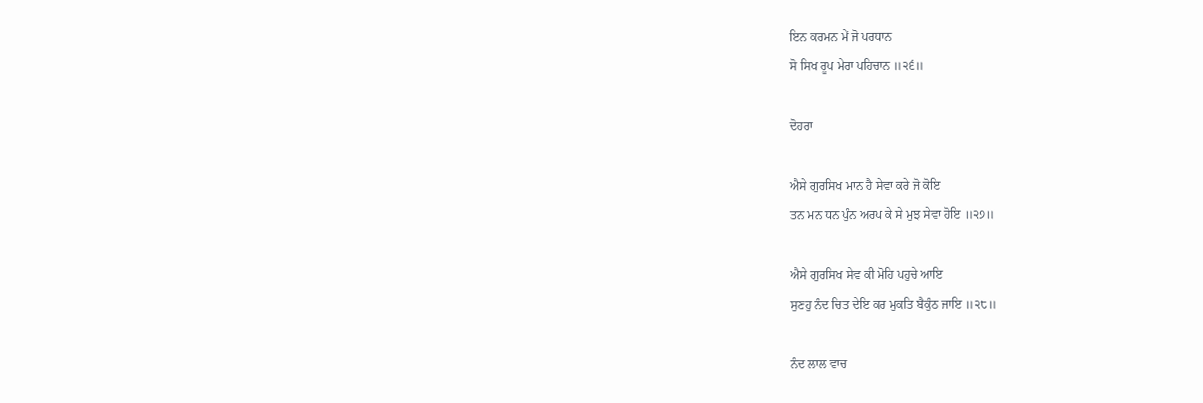ਇਨ ਕਰਮਨ ਮੇਂ ਜੋ ਪਰਧਾਨ
ਸੋ ਸਿਖ ਰੂਪ ਮੇਰਾ ਪਹਿਚਾਨ ॥੨੬॥

ਦੋਹਰਾ

ਐਸੇ ਗੁਰਸਿਖ ਮਾਨ ਹੈ ਸੇਵਾ ਕਰੇ ਜੋ ਕੋਇ
ਤਨ ਮਨ ਧਨ ਪੁੰਨ ਅਰਪ ਕੇ ਸੇ ਮੁਝ ਸੇਵਾ ਹੋਇ ॥੨੭॥

ਐਸੇ ਗੁਰਸਿਖ ਸੇਵ ਕੀ ਮੋਹਿ ਪਹੁਚੇ ਆਇ
ਸੁਣਹੁ ਨੰਦ ਚਿਤ ਦੇਇ ਕਰ ਮੁਕਤਿ ਬੈਕੁੰਠ ਜਾਇ ॥੨੮॥

ਨੰਦ ਲਾਲ ਵਾਚ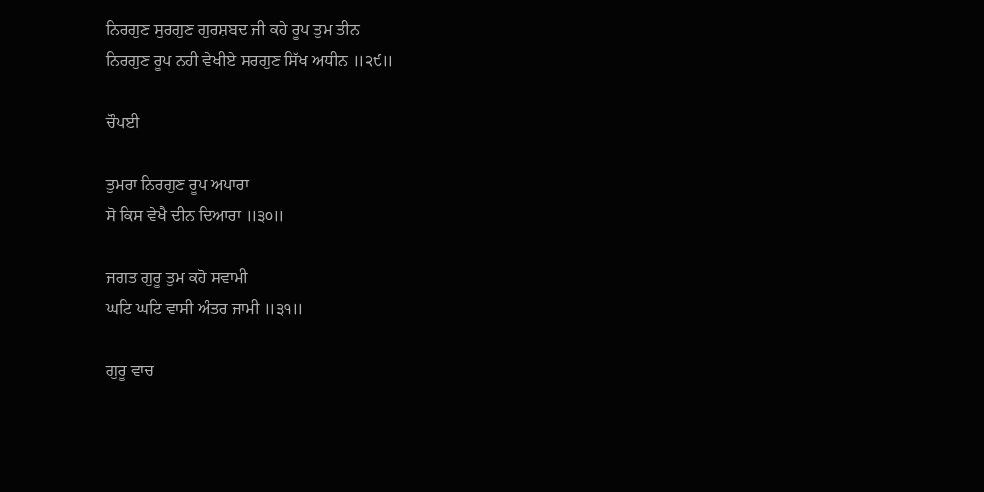ਨਿਰਗੁਣ ਸੁਰਗੁਣ ਗੁਰਸ਼ਬਦ ਜੀ ਕਹੇ ਰੂਪ ਤੁਮ ਤੀਨ
ਨਿਰਗੁਣ ਰੂਪ ਨਹੀ ਵੇਖੀਏ ਸਰਗੁਣ ਸਿੱਖ ਅਧੀਨ ॥੨੯॥

ਚੌਪਈ

ਤੁਮਰਾ ਨਿਰਗੁਣ ਰੂਪ ਅਪਾਰਾ
ਸੋ ਕਿਸ ਵੇਖੈ ਦੀਨ ਦਿਆਰਾ ॥੩੦॥

ਜਗਤ ਗੁਰੂ ਤੁਮ ਕਹੋ ਸਵਾਮੀ
ਘਟਿ ਘਟਿ ਵਾਸੀ ਅੰਤਰ ਜਾਮੀ ॥੩੧॥

ਗੁਰੂ ਵਾਚ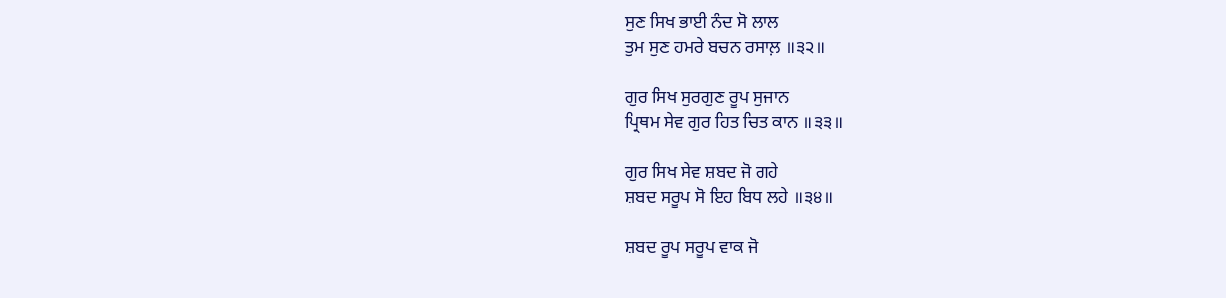ਸੁਣ ਸਿਖ ਭਾਈ ਨੰਦ ਸੋ ਲਾਲ
ਤੁਮ ਸੁਣ ਹਮਰੇ ਬਚਨ ਰਸਾਲ਼ ॥੩੨॥

ਗੁਰ ਸਿਖ ਸੁਰਗੁਣ ਰੂਪ ਸੁਜਾਨ
ਪ੍ਰਿਥਮ ਸੇਵ ਗੁਰ ਹਿਤ ਚਿਤ ਕਾਨ ॥੩੩॥

ਗੁਰ ਸਿਖ ਸੇਵ ਸ਼ਬਦ ਜੋ ਗਹੇ
ਸ਼ਬਦ ਸਰੂਪ ਸੋ ਇਹ ਬਿਧ ਲਹੇ ॥੩੪॥

ਸ਼ਬਦ ਰੂਪ ਸਰੂਪ ਵਾਕ ਜੋ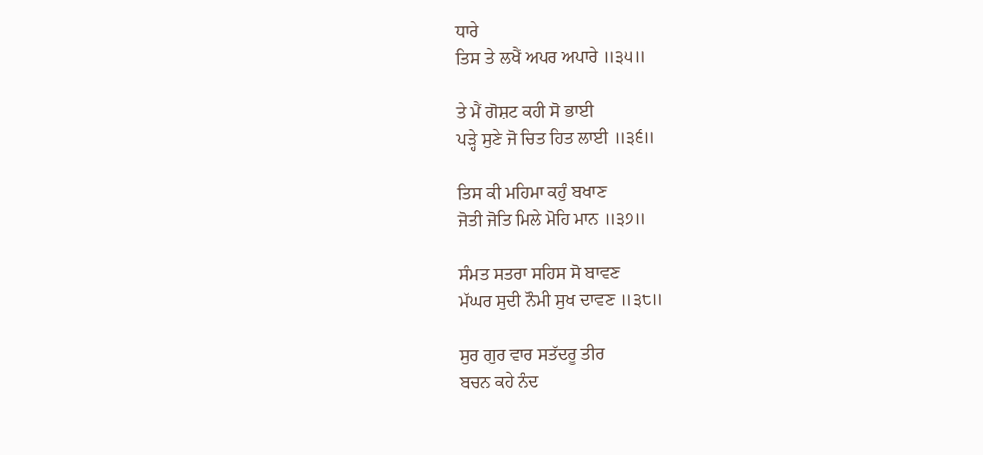ਧਾਰੇ
ਤਿਸ ਤੇ ਲਖੈਂ ਅਪਰ ਅਪਾਰੇ ॥੩੫॥

ਤੇ ਮੈਂ ਗੋਸ਼ਟ ਕਹੀ ਸੋ ਭਾਈ
ਪੜ੍ਹੇ ਸੁਣੇ ਜੋ ਚਿਤ ਹਿਤ ਲਾਈ ॥੩੬॥

ਤਿਸ ਕੀ ਮਹਿਮਾ ਕਹੁੰ ਬਖਾਣ
ਜੋਤੀ ਜੋਤਿ ਮਿਲੇ ਮੋਹਿ ਮਾਨ ॥੩੭॥

ਸੰਮਤ ਸਤਰਾ ਸਹਿਸ ਸੋ ਬਾਵਣ
ਮੱਘਰ ਸੁਦੀ ਨੌਮੀ ਸੁਖ ਦਾਵਣ ॥੩੮॥

ਸੁਰ ਗੁਰ ਵਾਰ ਸਤੱਦਰੂ ਤੀਰ
ਬਚਨ ਕਹੇ ਨੰਦ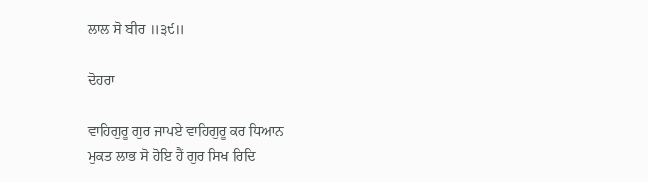ਲਾਲ ਸੋ ਬੀਰ ॥੩੯॥

ਦੋਹਰਾ

ਵਾਹਿਗੁਰੂ ਗੁਰ ਜਾਪਏ ਵਾਹਿਗੁਰੂ ਕਰ ਧਿਆਨ
ਮੁਕਤ ਲਾਭ ਸੋ ਹੋਇ ਹੈਂ ਗੁਰ ਸਿਖ ਰਿਦਿ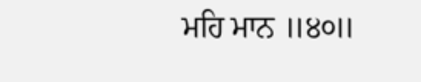ਮਹਿ ਮਾਨ ॥੪੦॥